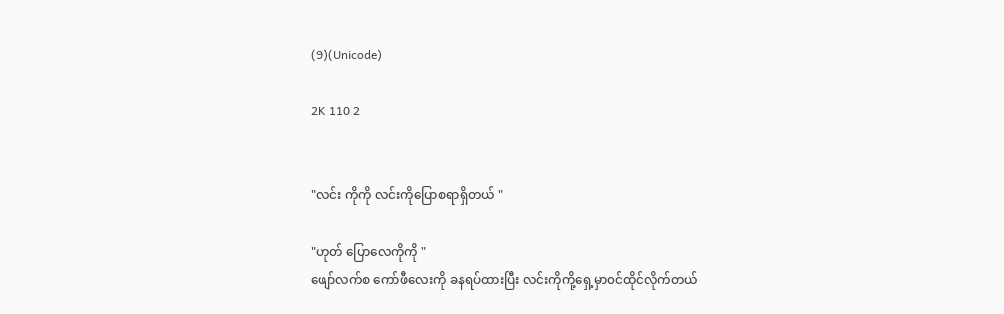(9)(Unicode)

2K 110 2


"လင်း ကိုကို လင်းကိုပြောစရာရှိတယ် "

"ဟုတ် ပြောလေကိုကို "
ဖျော်လက်စ ကော်ဖီလေးကို ခနရပ်ထားပြီး လင်းကိုကို့ရှေ့မှာ၀င်ထိုင်လိုက်တယ်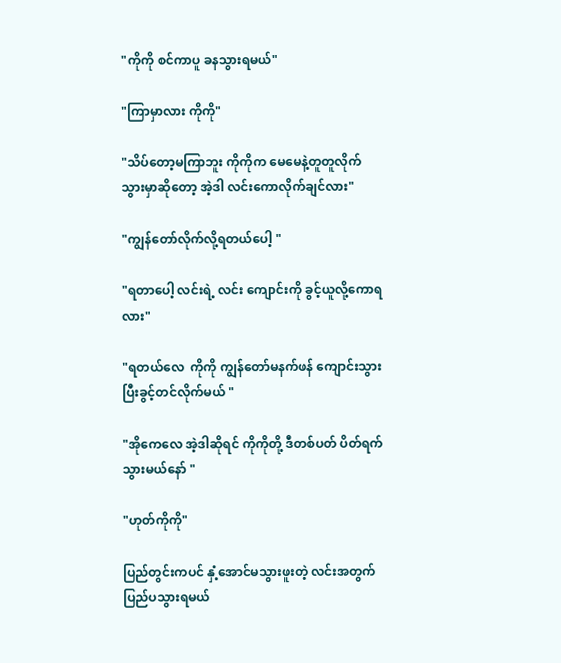"ကိုကို စင်ကာပူ ခနသွားရမယ်"

"ကြာမှာလား ကိုကို"

"သိပ်တော့မကြာဘူး ကိုကိုက မေမေနဲ့တူတူလိုက်သွားမှာဆိုတော့ အဲ့ဒါ လင်းကောလိုက်ချင်လား"

"ကျွန်တော်လိုက်လို့ရတယ်ပေါ့ "

"ရတာပေါ့ လင်းရဲ့ လင်း ကျောင်းကို ခွင့်ယူလို့ကောရလား"

"ရတယ်လေ  ကိုကို ကျွန်တော်မနက်ဖန် ကျောင်းသွားပြီးခွင့်တင်လိုက်မယ် "

"အိုကေလေ အဲ့ဒါဆိုရင် ကိုကိုတို့ ဒီတစ်ပတ် ပိတ်ရက်သွားမယ်နော် "

"ဟုတ်ကိုကို"

ပြည်တွင်းကပင် နှံ့အောင်မသွားဖူးတဲ့ လင်းအတွက် ပြည်ပသွားရမယ်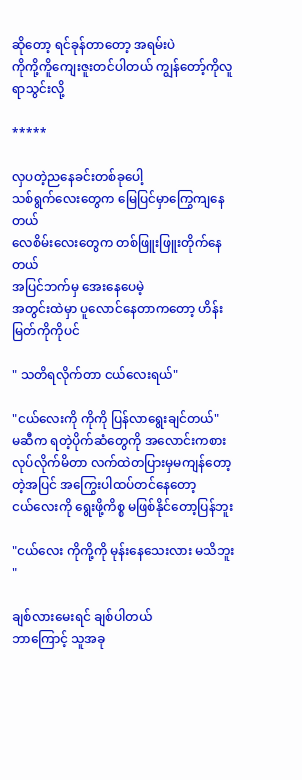ဆိုတော့ ရင်ခုန်တာတော့ အရမ်းပဲ
ကိုကို့ကိူကျေးဇူးတင်ပါတယ် ကျွန်တော့်ကိုလူရာသွင်းလို့

*****

လှပတဲ့ညနေခင်းတစ်ခုပေါ့
သစ်ရွက်လေးတွေက ‌မြေပြင်မှာကြွေ‌ကျနေတယ်
လေစိမ်းလေးတွေက တစ်ဖြူးဖြူးတိုက်နေတယ်
အပြင်ဘက်မှ အေးနေပေမဲ့
အတွင်းထဲမှာ ပူလောင်နေတာကတော့ ဟိန်းမြတ်ကိုကိုပင်

" သတိရလိုက်တာ ငယ်လေးရယ်"

"ငယ်လေးကို ကိုကို ပြန်လာရွေးချင်တယ်"
မဆီက ရတဲ့ပိုက်ဆံတွေကို အလောင်းကစားလုပ်လိုက်မိတာ လက်ထဲတပြားမှမကျန်တော့တဲ့အပြင် အကြွေးပါထပ်တင်နေတော့
ငယ်လေးကို ရွေးဖို့ကိစ္စ မဖြစ်နိုင်တော့ပြန်ဘူး

"ငယ်လေး ကိုကို့ကို မုန်းနေသေးလား မသိဘူး "

ချစ်လားမေးရင် ချစ်ပါတယ်
ဘာကြောင့် သူအခု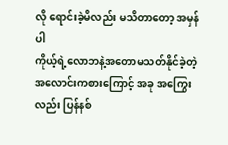လို ရောင်းခဲ့မိလည်း မသိတာတော့ အမှန်ပါ
ကိုယ့်ရဲ့လောဘနဲ့အတောမသတ်နိုင်ခဲ့တဲ့ အလောင်းကစားကြောင့် အခု အကြွေးလည်း ပြန်နစ်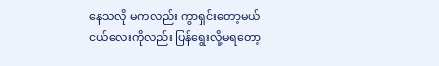နေသလို မကလည်း ကွာရှင်းတော့မယ်
ငယ်လေးကိုလည်း ပြန်ရွေးလို့မရတော့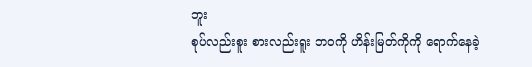ဘူး
စုပ်လည်းစူး စားလည်းရူး ဘ၀ကို ဟိန်းမြတ်ကိုကို ရောက်နေခဲ့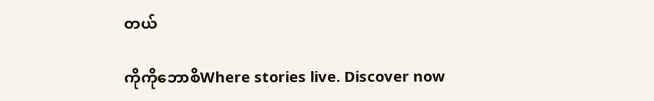တယ်

ကိုကိုဘောစိWhere stories live. Discover now